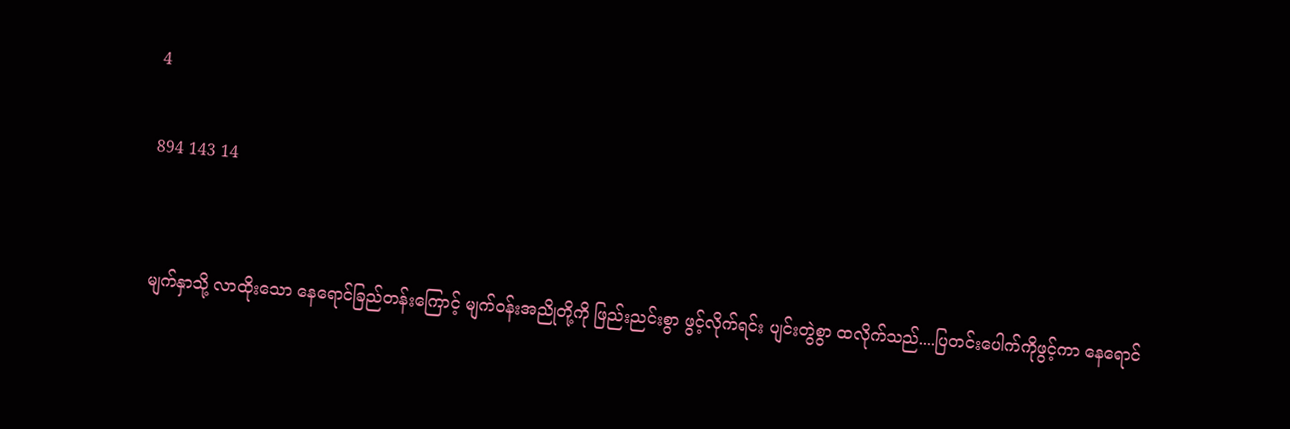4

894 143 14


မျက်နှာသို့ လာထိုးသော နေရောင်ခြည်တန်းကြောင့် မျက်ဝန်းအညိုတို့ကို ဖြည်းညင်းစွာ ဖွင့်လိုက်ရင်း ပျင်းတွဲစွာ ထလိုက်သည်....ပြတင်းပေါက်ကိုဖွင့်ကာ နေရောင်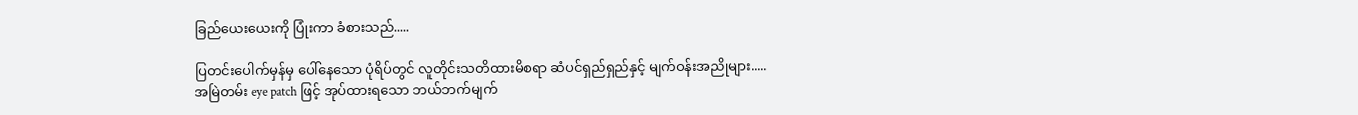ခြည်ယေးယေးကို ပြုံးကာ ခံစားသည်.....

ပြတင်းပေါက်မှန်မှ ပေါ်နေသော ပုံရိပ်တွင် လူတိုင်းသတိထားမိစရာ ဆံပင်ရှည်ရှည်နှင့် မျက်ဝန်းအညိုများ.....
အမြဲတမ်း eye patch ဖြင့် အုပ်ထားရသော ဘယ်ဘက်မျက်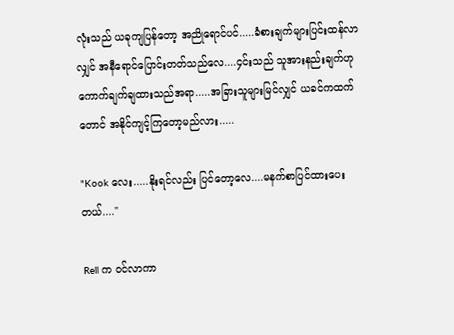လုံးသည် ယခုကျပြန်တော့ အညိုရောင်ပင်.....ခံစားချက်များပြင်းထန်လာလျှင် အနီရောင်ပြောင်းတတ်သည်လေ....၄င်းသည် သူအားနည်းချက်ဟု ကောက်ချက်ချထားသည်အရာ.....အခြားသူများမြင်လျှင် ယခင်ကထက်တောင် အနိုင်ကျင့်ကြတော့မည်လား.....

"Kook လေး.....နိုးရင်လည်း ပြင်တော့လေ....မနက်စာပြင်ထားပေးတယ်...."

Rell က ဝင်လာကာ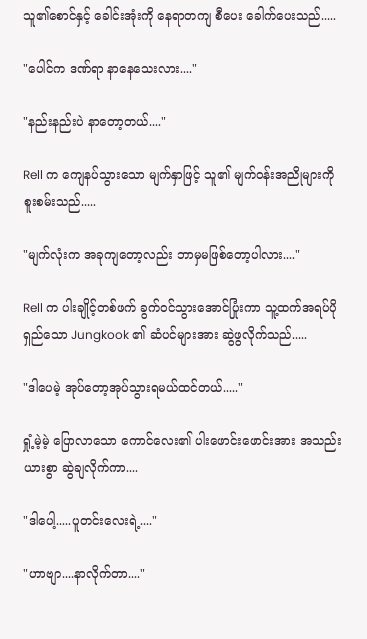သူ၏စောင်နှင့် ခေါင်းအုံးကို နေရာတကျ စီပေး ခေါက်ပေးသည်.....

"ပေါင်က ဒဏ်ရာ နာနေသေးလား...."

"နည်းနည်းပဲ နာတော့တယ်...."

Rell က ကျေနပ်သွားသော မျက်နှာဖြင့် သူ၏ မျက်ဝန်းအညိုများကို စူးစမ်းသည်.....

"မျက်လုံးက အခုကျတော့လည်း ဘာမှမဖြစ်တော့ပါလား...."

Rell က ပါးချိုင့်တစ်ဖက် ခွက်ဝင်သွားအောင်ပြုံးကာ သူ့ထက်အရပ်ပိုရှည်သော Jungkook ၏ ဆံပင်များအား ဆွဲဖွလိုက်သည်.....

"ဒါပေမဲ့ အုပ်တော့အုပ်သွားရမယ်ထင်တယ်....."

ရှုံ့မဲ့မဲ့ ပြောလာသော ကောင်လေး၏ ပါးဖောင်းဖောင်းအား အသည်းယားစွာ ဆွဲချလိုက်ကာ....

"ဒါပေါ့.....ပူတင်းလေးရဲ့...."

"ဟာဗျာ....နာလိုက်တာ...."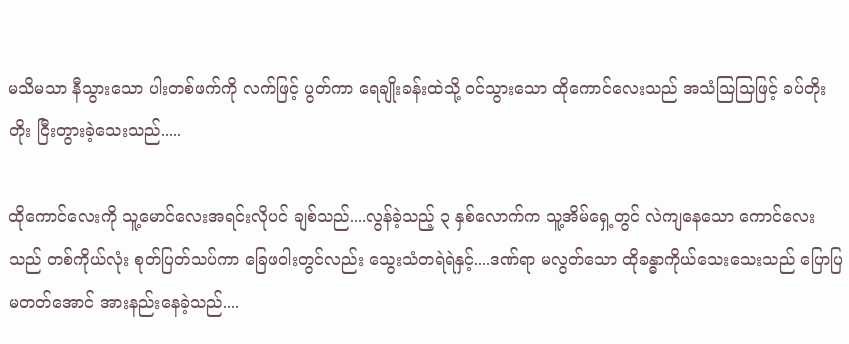မသိမသာ နီသွားသော ပါးတစ်ဖက်ကို လက်ဖြင့် ပွတ်ကာ ရေချိုးခန်းထဲသို့ ဝင်သွားသော ထိုကောင်လေးသည် အသံသြသြဖြင့် ခပ်တိုးတိုး ငြီးတွားခဲ့သေးသည်.....

ထိုကောင်လေးကို သူ့မောင်လေးအရင်းလိုပင် ချစ်သည်....လွန်ခဲ့သည့် ၃ နှစ်လောက်က သူ့အိမ်ရှေ့တွင် လဲကျနေသော ကောင်လေးသည် တစ်ကိုယ်လုံး စုတ်ပြတ်သပ်ကာ ခြေဖဝါးတွင်လည်း သွေးသံတရဲရဲနှင့်....ဒဏ်ရာ မလွတ်သော ထိုခန္ဓာကိုယ်သေးသေးသည် ပြောပြမတတ်အောင် အားနည်းနေခဲ့သည်....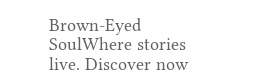Brown-Eyed SoulWhere stories live. Discover now